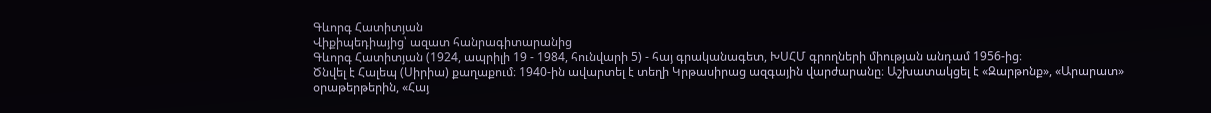Գևորգ Հատիտյան
Վիքիպեդիայից՝ ազատ հանրագիտարանից
Գևորգ Հատիտյան (1924, ապրիլի 19 - 1984, հունվարի 5) - հայ գրականագետ, ԽՍՀՄ գրողների միության անդամ 1956-ից։
Ծնվել է Հալեպ (Սիրիա) քաղաքում։ 1940-ին ավարտել է տեղի Կրթասիրաց ազգային վարժարանը։ Աշխատակցել է «Զարթոնք», «Արարատ» օրաթերթերին, «Հայ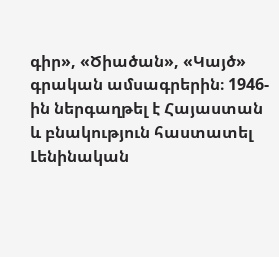գիր», «Ծիածան», «Կայծ» գրական ամսագրերին։ 1946-ին ներգաղթել է Հայաստան և բնակություն հաստատել Լենինական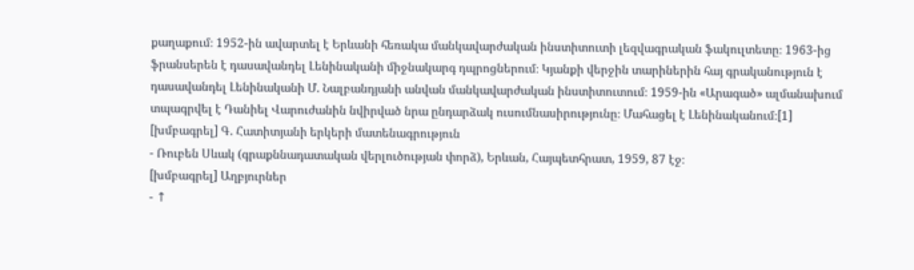քաղաքում։ 1952-ին ավարտել է Երևանի հեռակա մանկավարժական ինստիտուտի լեզվագրական ֆակուլտետը։ 1963-ից ֆրանսերեն է դասավանդել Լենինականի միջնակարգ դպրոցներում։ Կյանքի վերջին տարիներին հայ գրականություն է դասավանդել Լենինականի Մ. Նալբանդյանի անվան մանկավարժական ինստիտուտում։ 1959-ին «Արագած» ալմանախում տպագրվել է Դանիել Վարուժանին նվիրված նրա ընդարձակ ուսումնասիրությունը։ Մահացել է Լենինականում։[1]
[խմբագրել] Գ. Հատիտյանի երկերի մատենագրություն
- Ռուբեն Սևակ (գրաքննադատական վերլուծության փորձ), Երևան, Հայպետհրատ, 1959, 87 էջ։
[խմբագրել] Աղբյուրներ
- ↑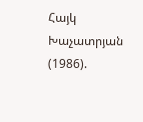Հայկ Խաչատրյան (1986).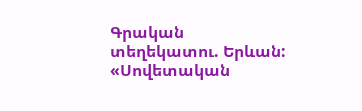Գրական տեղեկատու. Երևան: «Սովետական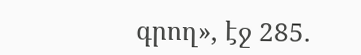գրող», էջ 285.